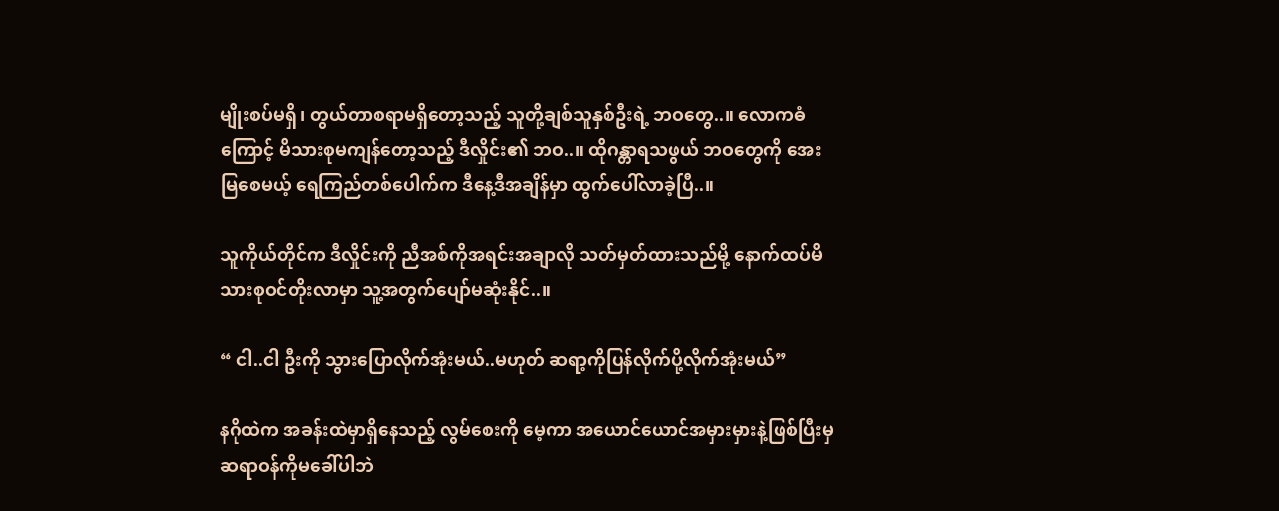မျိုးစပ်မရှိ၊ တွယ်တာစရာမရှိတော့သည့် သူတို့ချစ်သူနှစ်ဦးရဲ့ ဘဝတွေ..။ လောကဓံကြောင့် မိသားစုမကျန်တော့သည့် ဒီလှိုင်း၏ ဘဝ..။ ထိုဂန္တာရသဖွယ် ဘဝတွေကို အေးမြစေမယ့် ရေကြည်တစ်ပေါက်က ဒီနေ့ဒီအချိန်မှာ ထွက်ပေါ်လာခဲ့ပြီ..။

သူကိုယ်တိုင်က ဒီလှိုင်းကို ညီအစ်ကိုအရင်းအချာလို သတ်မှတ်ထားသည်မို့ နောက်ထပ်မိသားစုဝင်တိုးလာမှာ သူ့အတွက်ပျော်မဆုံးနိုင်..။

“ ငါ..ငါ ဦးကို သွားပြောလိုက်အုံးမယ်..မဟုတ် ဆရာ့ကိုပြန်လိုက်ပို့လိုက်အုံးမယ်”

နဂိုထဲက အခန်းထဲမှာရှိနေသည့် လွမ်စေးကို‌ မေ့ကာ အယောင်ယောင်အမှားမှားနဲ့ဖြစ်ပြီးမှ ဆရာဝန်ကိုမခေါ်ပါဘဲ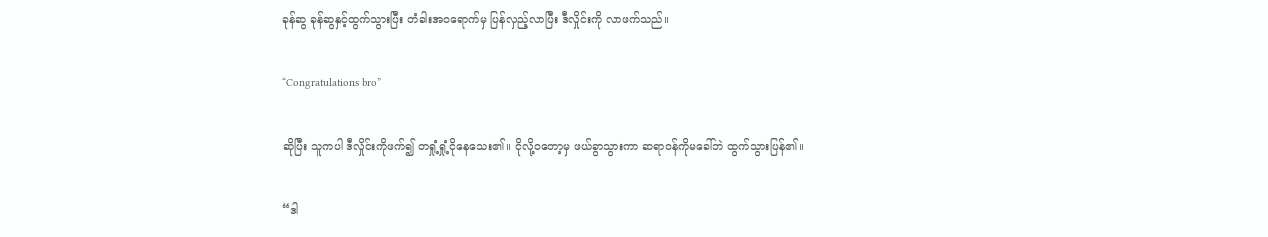ခုန်ဆွ ခုန်ဆွနှင့်ထွက်သွားပြီး တံခါးအ‌ဝရောက်မှ ပြန်လှည့်လာပြီး ဒီလှိုင်းကို ‌လာဖက်သည်။

“Congratulations bro”

ဆိုပြီး သူကပါ ဒီလှိုင်းကိုဖက်၍ တရှုံ့ရှုံ့ငိုနေသေး၏။ ငိုလို့ဝတော့မှ ဖယ်ခွာသွားကာ ဆရာဝန်ကိုမခေါ်ဘဲ ထွက်သွားပြန်၏။

“ဒါ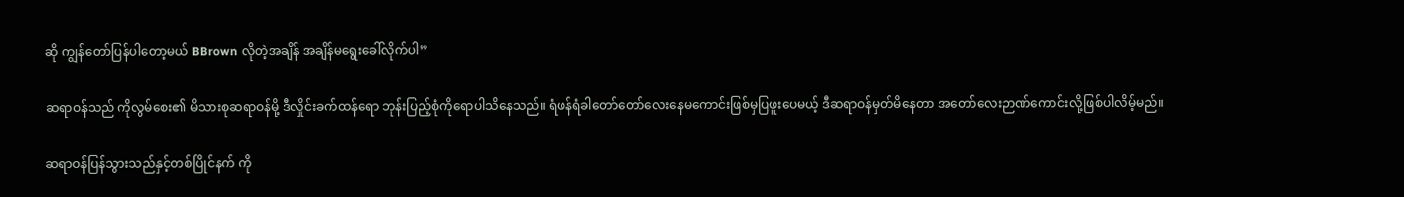ဆို ကျွန်တော်ပြန်ပါတော့မယ် BBrown လိုတဲ့အချိန် အချိန်မရွေးခေါ်လိုက်ပါ”

ဆရာဝန်သည် ကိုလွမ်စေး၏ မိသားစုဆရာဝန်မို့ ဒီလှိုင်းခက်ထန်ရော ဘုန်းပြည့်စုံကိုရောပါသိနေသည်။ ရံဖန်ရံခါတော်တော်လေးနေမကောင်းဖြစ်မှပြဖူးပေမယ့် ဒီဆရာဝန်မှတ်မိနေတာ အတော်လေးဉာဏ်ကောင်းလို့ဖြစ်ပါလိမ့်မည်။

ဆရာဝန်ပြန်သွားသည်နှင့်တစ်ပြိုင်နက် ကို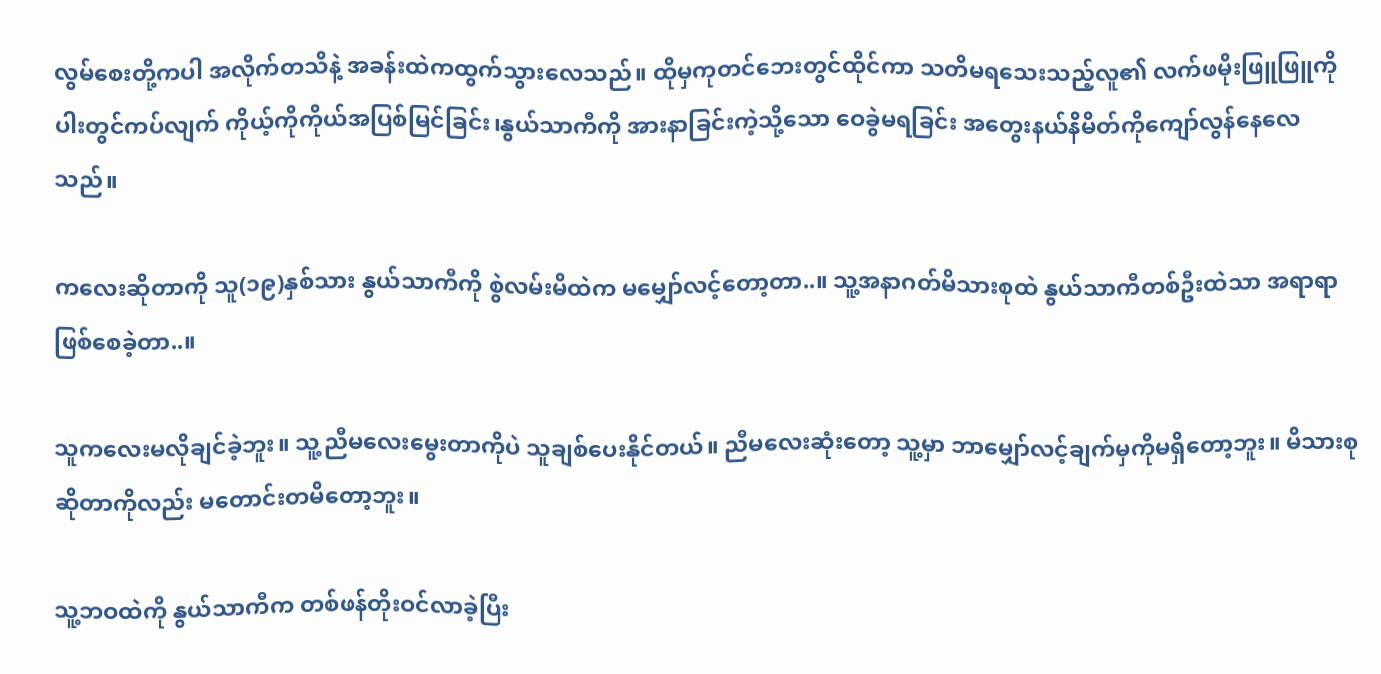လွမ်စေးတို့ကပါ အလိုက်တသိနဲ့ အခန်းထဲကထွက်သွားလေသည်။ ထိုမှကုတင်ဘေးတွင်ထိုင်ကာ သတိမရသေးသည့်လူ၏ လက်ဖမိုးဖြူဖြူကို ပါးတွင်ကပ်လျက် ကိုယ့်ကိုကိုယ်အပြစ်မြင်ခြင်း၊နွယ်သာကီကို အားနာခြင်းကဲ့သို့သော ဝေခွဲမရခြင်း အတွေးနယ်နိမိတ်ကိုကျော်လွန်နေလေသည်။

ကလေးဆိုတာကို သူ(၁၉)နှစ်သား နွယ်သာကီကို စွဲလမ်းမိထဲက မမျှော်လင့်တော့တာ..။ သူ့အနာဂတ်မိသားစုထဲ နွယ်သာကီတစ်ဦးထဲသာ အရာရာဖြစ်စေခဲ့တာ..။

သူကလေးမလိုချင်ခဲ့ဘူး။ သူ့ညီမလေးမွေးတာကိုပဲ သူချစ်ပေးနိုင်တယ်။ ညီမလေးဆုံးတော့ သူ့မှာ ဘာမျှော်လင့်ချက်မှကိုမရှိတော့ဘူး။ မိသားစုဆိုတာကိုလည်း မတောင်းတမိတော့ဘူး။

သူ့ဘဝထဲကို နွယ်သာကီက တစ်ဖန်တိုးဝင်လာခဲ့ပြီး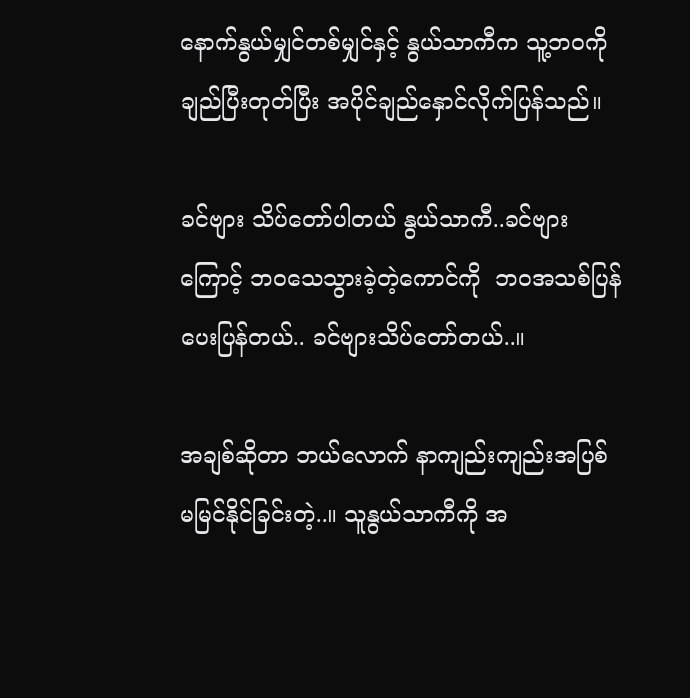နောက်နွယ်မျှင်တစ်မျှင်နှင့် နွယ်သာကီက သူ့ဘဝကို ချည်ပြီးတုတ်ပြီး အပိုင်ချည်နှောင်လိုက်ပြန်သည်။

ခင်ဗျား သိပ်တော်ပါတယ် နွယ်သာကီ..ခင်ဗျားကြောင့် ဘဝသေသွားခဲ့တဲ့ကောင်ကို  ဘဝအသစ်ပြန်ပေးပြန်တယ်.. ခင်ဗျားသိပ်တော်တယ်..။

အချစ်ဆိုတာ ဘယ်လောက် နာကျည်းကျည်းအပြစ်မမြင်နိုင်ခြင်းတဲ့..။ သူနွယ်သာကီကို အ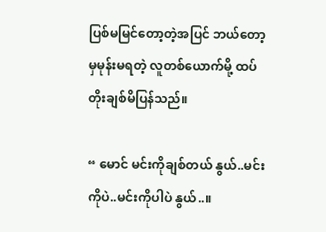ပြစ်မမြင်တော့တဲ့အပြင် ဘယ်တော့မှမုန်းမရတဲ့ လူတစ်ယောက်မို့ ထပ်တိုးချစ်မိပြန်သည်။

“ မောင် မင်းကိုချစ်တယ် နွယ်..မင်းကိုပဲ..မင်းကိုပါပဲ နွယ်..။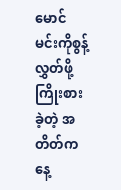မောင် မင်းကိုစွန့်လွှတ်ဖို့ကြိုးစားခဲ့တဲ့ အတိတ်ကနေ့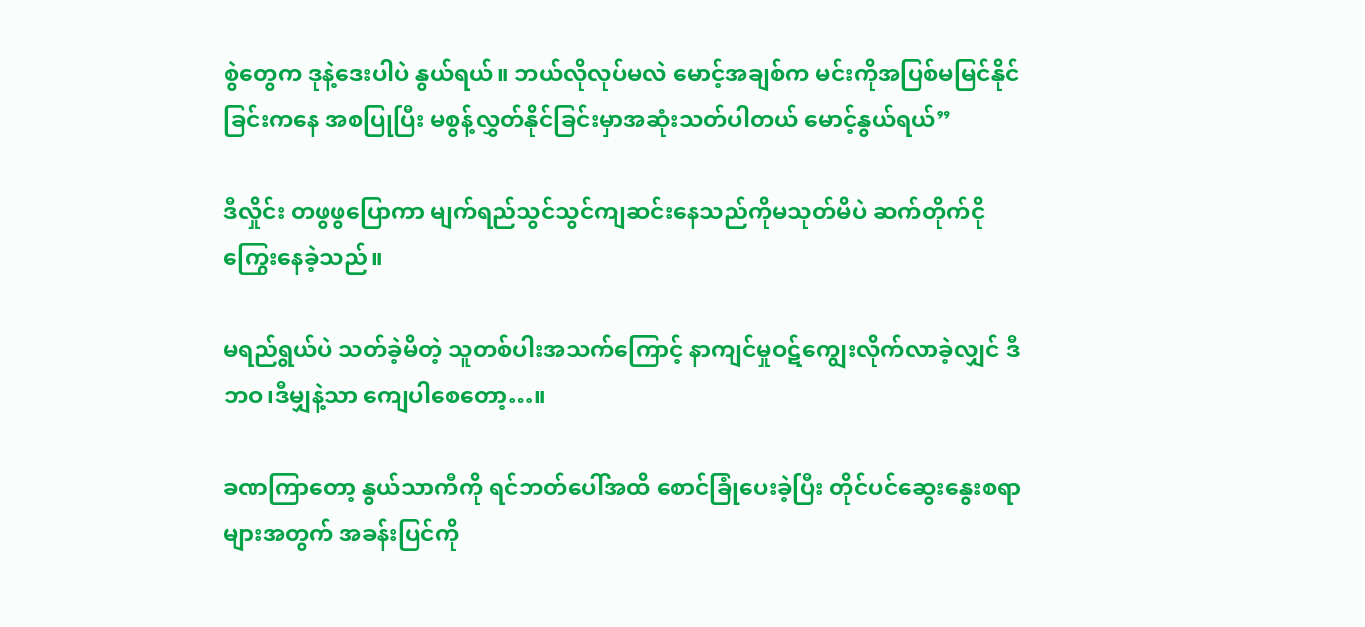စွဲတွေက ဒုနဲ့ဒေးပါပဲ နွယ်ရယ်။ ဘယ်လိုလုပ်မလဲ မောင့်အချစ်က မင်းကိုအပြစ်မမြင်နိုင်ခြင်းကနေ အစပြုပြီး မစွန့်လွှတ်နိုင်ခြင်းမှာအဆုံးသတ်ပါတယ် မောင့်နွယ်ရယ်”

ဒီလှိုင်း တဖွဖွပြောကာ မျက်ရည်သွင်သွင်ကျဆင်းနေသည်ကိုမသုတ်မိပဲ ဆက်တိုက်ငိုကြွေးနေခဲ့သည်။

မရည်ရွယ်ပဲ သတ်ခဲ့မိတဲ့ သူတစ်ပါးအသက်ကြောင့် နာကျင်မှုဝဋ်ကျွေးလိုက်လာခဲ့လျှင် ဒီဘဝ၊ဒီမျှနဲ့သာ ကျေပါစေတော့…။

ခဏကြာတော့ နွယ်သာကီကို ရင်ဘတ်ပေါ်အထိ စောင်ခြုံပေးခဲ့ပြီး တိုင်ပင်ဆွေးနွေးစရာများအတွက် အခန်းပြင်ကို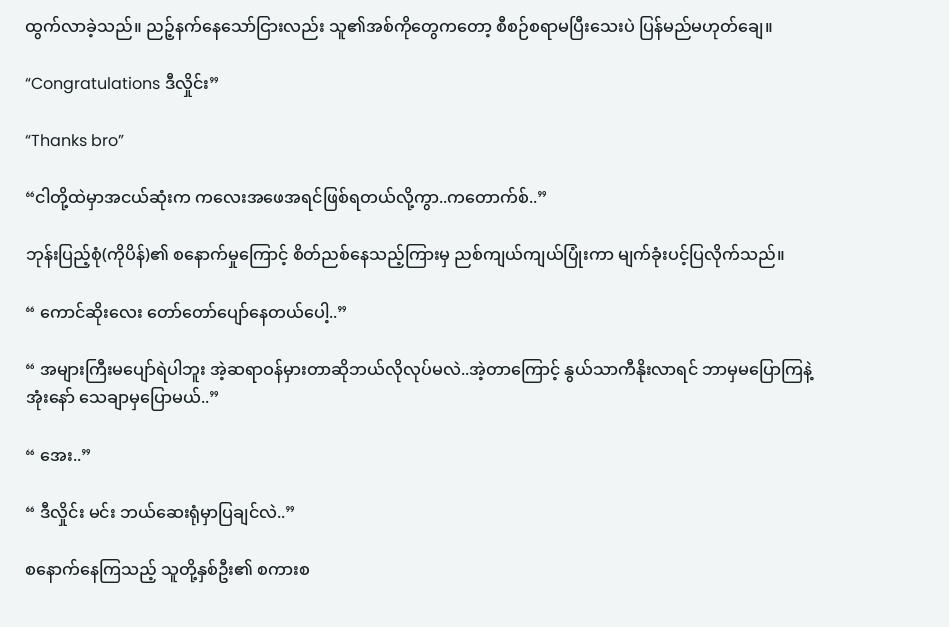ထွက်လာခဲ့သည်။ ညဉ့်နက်နေသော်ငြားလည်း သူ၏အစ်ကိုတွေကတော့ စီစဉ်စရာမပြီးသေးပဲ ပြန်မည်မဟုတ်ချေ။

“Congratulations ဒီလှိုင်း”

“Thanks bro”

“ငါတို့ထဲမှာအငယ်ဆုံးက ကလေးအဖေအရင်ဖြစ်ရတယ်လို့ကွာ..ကတောက်စ်..”

ဘုန်းပြည့်စုံ(ကိုပိန်)၏ စနောက်မှုကြောင့် စိတ်ညစ်နေသည့်ကြားမှ ညစ်ကျယ်ကျယ်ပြုံးကာ မျက်ခုံးပင့်ပြလိုက်သည်။

“ ကောင်ဆိုးလေး တော်တော်ပျော်နေတယ်ပေါ့..”

“ အများကြီးမပျော်ရဲပါဘူး အဲ့ဆရာဝန်မှားတာဆိုဘယ်လိုလုပ်မလဲ..အဲ့တာကြောင့် နွယ်သာကီနိုးလာရင် ဘာမှမပြောကြနဲ့အုံးနော် သေချာမှပြောမယ်..”

“ အေး..”

“ ဒီလှိုင်း မင်း ဘယ်ဆေးရုံမှာပြချင်လဲ..”

စနောက်နေကြသည့် သူတို့နှစ်ဦး၏ စကားစ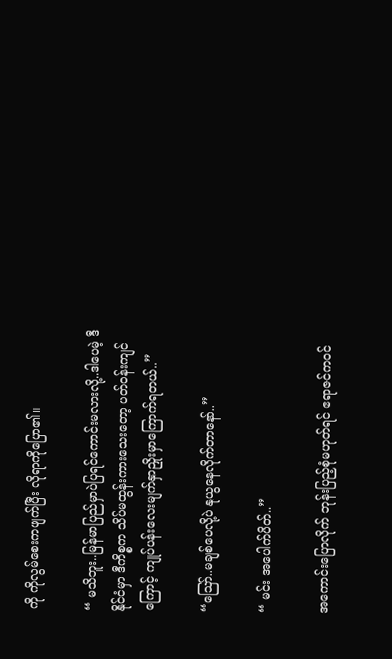ကို ကိုလွမ်စေးကဖျက်ပြီး လိုရာကိုပြော၏။

“ မသိဘူး..မြန်မာပြည်မှာပဲပြရင်ကောင်းမလားလို့..ဒါပေမဲ့ ဒီနိုင်ငံမှာ ဒီကိစ္စက သိပ်မထွန်းကားသေးတော့ ပတ်ဝန်းကျင်ကြောင့် ကျုပ်ပန်းလေးမျက်နှာညှိုးမှာကြောက်ရတယ်..”

“ဪ..မချစ်ပေလို့ပဲ နုယွနေလိုက်တာနော်..”

“ မင်း အပေါက်ပိတ်..”

အကောင်းပြောလိုက် ဘုန်းပြည့်စုံမဟုတ်ရင် ဧရာဇင်ကဝင်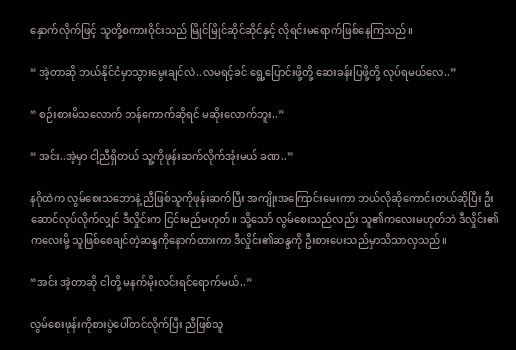နှောက်လိုက်ဖြင့် သူတို့စကားဝိုင်းသည် မြိုင်မြိုင်ဆိုင်ဆိုင်နှင့် လိုရင်းမရောက်ဖြစ်နေကြသည်။

“ အဲ့တာဆို ဘယ်နိုင်ငံမှာသွားမွေးချင်လဲ..လမရင့်ခင် ရွေ့ပြောင်းဖို့တို့ ဆေးခန်းပြဖို့‌တို့ လုပ်ရမယ်လေ..”

“ စဉ်းစားမိသလောက် ဘန်ကောက်ဆိုရင် မဆိုးလောက်ဘူး..”

“ အင်း..အဲ့မှာ ငါ့ညီရှိတယ် သူ့ကိုဖုန်းဆက်လိုက်အုံးမယ် ခဏ..”

နဂိုထဲက လွမ်စေးသဘောနဲ့ ညီဖြစ်သူကိုဖုန်းဆက်ပြီး အကျိုးအကြောင်းမေးကာ ဘယ်လိုဆိုကောင်းတယ်ဆိုပြီး ဦးဆောင်လုပ်လိုက်လျှင် ဒီလှိုင်းက ငြင်းမည်မဟုတ်။ သို့သော် လွမ်စေးသည်လည်း သူ၏ကလေးမဟုတ်ဘဲ ဒီလှိုင်း၏ကလေးမို့ သူဖြစ်စေချင်တဲ့ဆန္ဒကိုနောက်ထားကာ ဒီလှိုင်း၏ဆန္ဒကို ဦးစားပေးသည်မှာသိသာလှသည်။

“အင်း အဲ့တာဆို ငါတို့ မနက်မိုးလင်းရင်ရောက်မယ်..”

လွမ်စေးဖုန်းကိုစားပွဲပေါ်တင်လိုက်ပြီး ညီဖြစ်သူ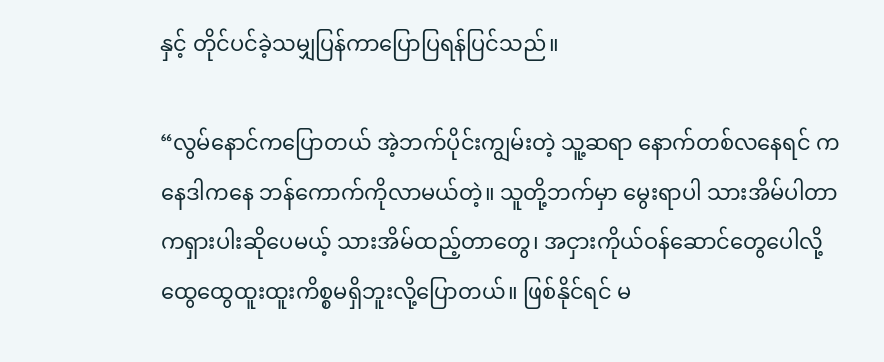နှင့် တိုင်ပင်ခဲ့သမျှပြန်ကာပြောပြရန်ပြင်သည်။

“လွမ်နောင်ကပြောတယ် အဲ့ဘက်ပိုင်းကျွမ်းတဲ့ သူ့ဆရာ နောက်တစ်လနေရင် ကနေဒါကနေ ဘန်ကောက်ကိုလာမယ်တဲ့။ သူတို့ဘက်မှာ မွေးရာပါ သားအိမ်ပါတာကရှားပါးဆိုပေမယ့် သားအိမ်ထည့်တာတွေ၊ အငှားကိုယ်ဝန်ဆောင်တွေပေါလို့ ထွေထွေထူးထူးကိစ္စမရှိဘူးလို့ပြောတယ်။ ဖြစ်နိုင်ရင် မ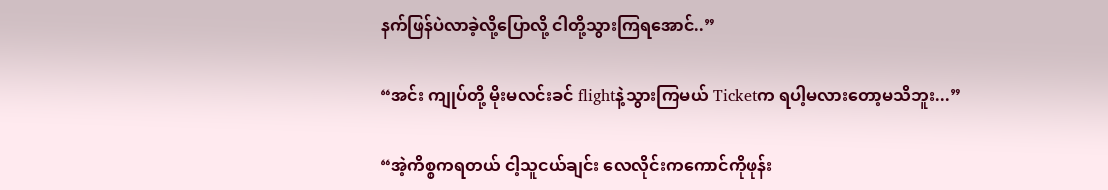နက်ဖြန်ပဲလာခဲ့လို့ပြောလို့ ငါတို့သွားကြရအောင်..”

“အင်း ကျုပ်တို့ မိုးမလင်းခင် flightနဲ့သွားကြမယ် Ticketက ရပါ့မလားတော့မသိဘူး...”

“အဲ့ကိစ္စကရတယ် ငါ့သူငယ်ချင်း လေလိုင်းကကောင်ကိုဖုန်း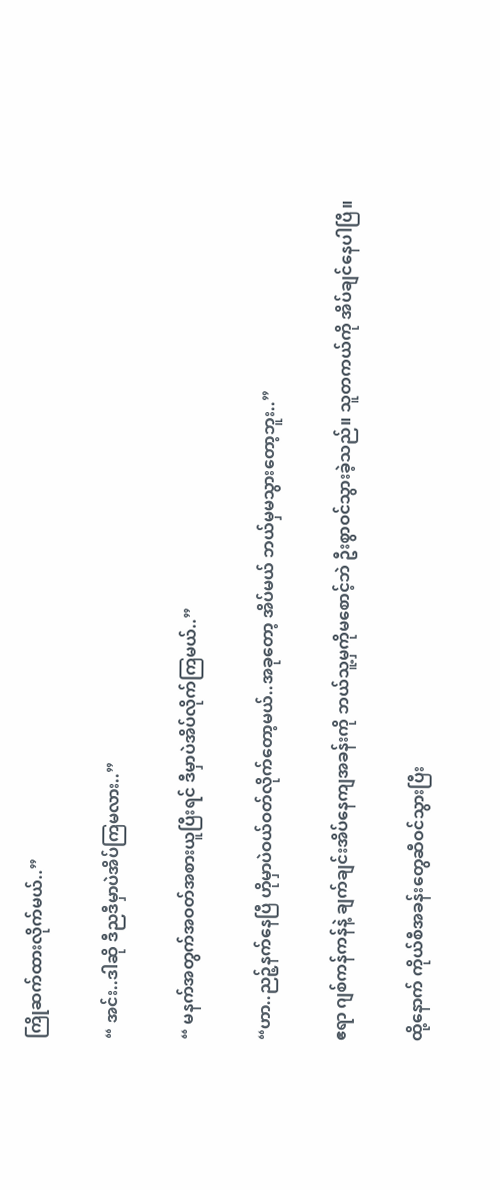ကြိုဆက်ထားလိုက်မယ်..”

“ အင်း..ဒါဆို ဒီညဒီမှာပဲအိပ်ကြမလား..”

“ မနက်အတွက်အဝတ်အစားယူပြီးရင် ဒီမှာပဲအိပ်လိုက်ကြမယ်..”

“ဟာ..ညဉ့်နက်နေပြီ ဟိုမှာပဲဝယ်ဝတ်လိုက်တော့မယ်..အခုတော့ အိပ်မယ် ဘယ်မှမသွားတော့ဘူး..”

ဧရာ ဂျစ်ကန်ကန်နဲ့ ချက်ချင်းအိပ်နေကျအခန်းကို ဘယ်သူ့မှကိုမစောင့်ဘဲ ဦးစွာဝင်သွားခဲ့သည်။ သူတကယ်ကို အိပ်ချင်နေပါပြီ။

ထို့နောက် ကိုယ်စီအခန်းတွေဆီဝင်သွားပြီး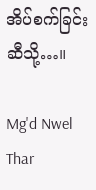အိပ်စက်ခြင်းဆီသို့…။

Mg'd Nwel Thar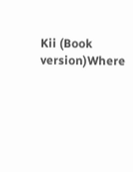Kii (Book version)Where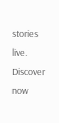stories live. Discover now